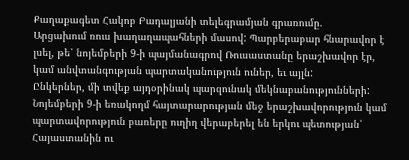Քաղաքագետ Հակոբ Բադալյանի տելեգրամյան գրառումը.
Արցախում ռուս խաղաղապահների մասով: Պարբերաբար հնարավոր է լսել, թե՝ նոյեմբերի 9-ի պայմանագրով Ռուսաստանը երաշխավոր էր, կամ անվտանգության պարտականություն ուներ, եւ այլն:
Ընկերներ, մի տվեք այդօրինակ պարզունակ մեկնաբանությունների: Նոյեմբերի 9-ի եռակողմ հայտարարության մեջ երաշխավորություն կամ պարտավորություն բառերը ուղիղ վերաբերել են երկու պետության՝ Հայաստանին ու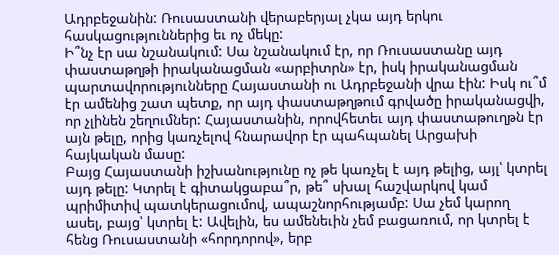Ադրբեջանին: Ռուսաստանի վերաբերյալ չկա այդ երկու հասկացություններից եւ ոչ մեկը:
Ի՞նչ էր սա նշանակում: Սա նշանակում էր, որ Ռուսաստանը այդ փաստաթղթի իրականացման «արբիտրն» էր, իսկ իրականացման պարտավորությունները Հայաստանի ու Ադրբեջանի վրա էին: Իսկ ու՞մ էր ամենից շատ պետք, որ այդ փաստաթղթում գրվածը իրականացվի, որ չլինեն շեղումներ: Հայաստանին, որովհետեւ այդ փաստաթուղթն էր այն թելը, որից կառչելով հնարավոր էր պահպանել Արցախի հայկական մասը:
Բայց Հայաստանի իշխանությունը ոչ թե կառչել է այդ թելից, այլ՝ կտրել այդ թելը: Կտրել է գիտակցաբա՞ր, թե՞ սխալ հաշվարկով կամ պրիմիտիվ պատկերացումով, ապաշնորհությամբ: Սա չեմ կարող ասել, բայց՝ կտրել է: Ավելին, ես ամենեւին չեմ բացառում, որ կտրել է հենց Ռուսաստանի «հորդորով», երբ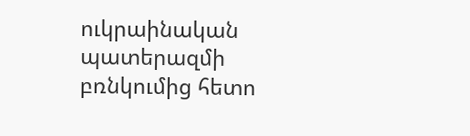ուկրաինական պատերազմի բռնկումից հետո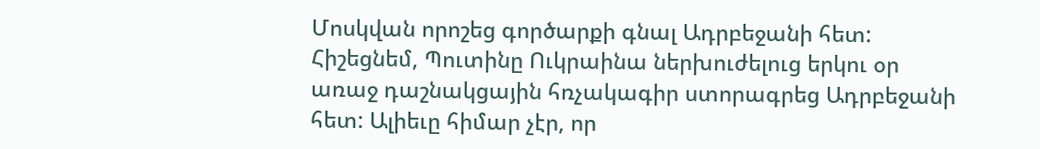Մոսկվան որոշեց գործարքի գնալ Ադրբեջանի հետ: Հիշեցնեմ, Պուտինը Ուկրաինա ներխուժելուց երկու օր առաջ դաշնակցային հռչակագիր ստորագրեց Ադրբեջանի հետ: Ալիեւը հիմար չէր, որ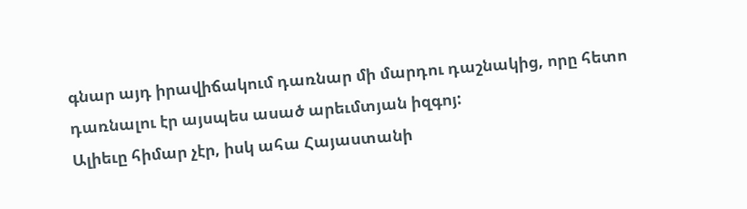գնար այդ իրավիճակում դառնար մի մարդու դաշնակից, որը հետո դառնալու էր այսպես ասած արեւմտյան իզգոյ:
Ալիեւը հիմար չէր, իսկ ահա Հայաստանի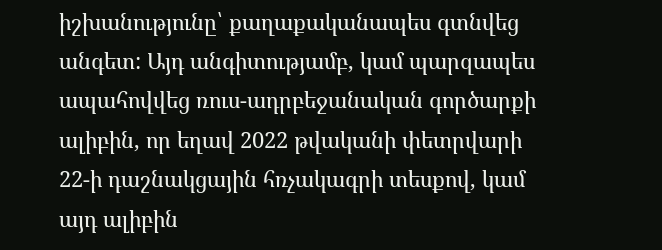իշխանությունը՝ քաղաքականապես գտնվեց անգետ: Այդ անգիտությամբ, կամ պարզապես ապահովվեց ռուս-ադրբեջանական գործարքի ալիբին, որ եղավ 2022 թվականի փետրվարի 22-ի դաշնակցային հռչակագրի տեսքով, կամ այդ ալիբին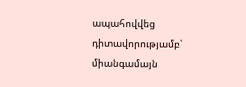ապահովվեց դիտավորությամբ՝ միանգամայն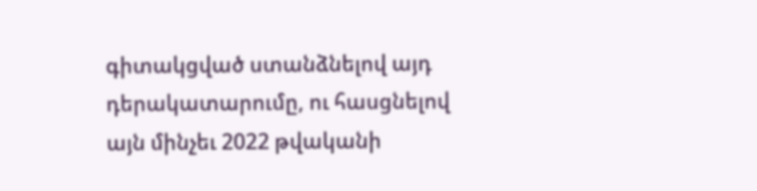գիտակցված ստանձնելով այդ դերակատարումը, ու հասցնելով այն մինչեւ 2022 թվականի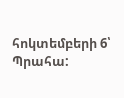հոկտեմբերի 6՝ Պրահա: